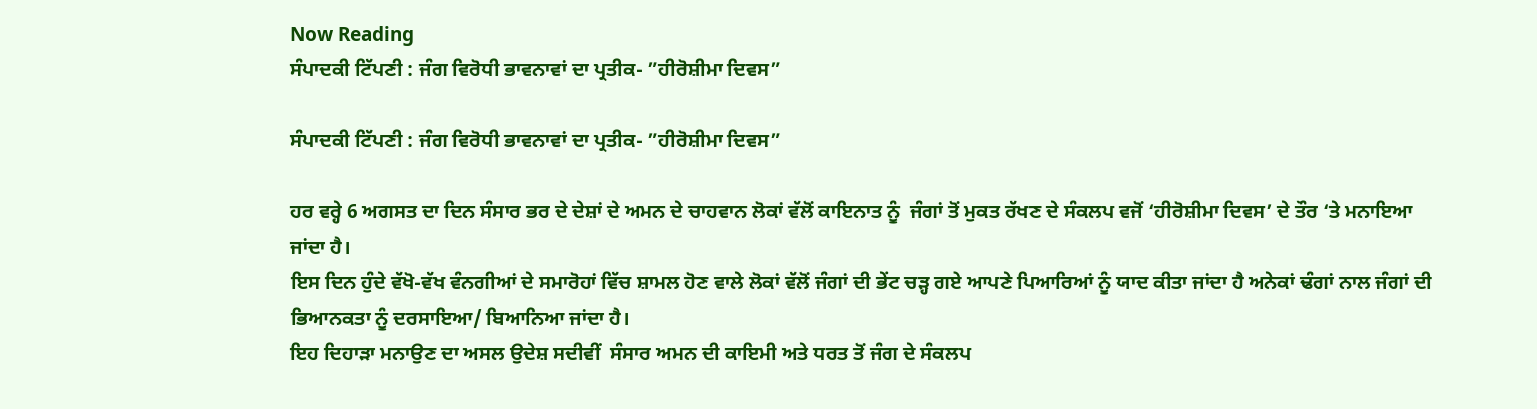Now Reading
ਸੰਪਾਦਕੀ ਟਿੱਪਣੀ : ਜੰਗ ਵਿਰੋਧੀ ਭਾਵਨਾਵਾਂ ਦਾ ਪ੍ਰਤੀਕ- ”ਹੀਰੋਸ਼ੀਮਾ ਦਿਵਸ”

ਸੰਪਾਦਕੀ ਟਿੱਪਣੀ : ਜੰਗ ਵਿਰੋਧੀ ਭਾਵਨਾਵਾਂ ਦਾ ਪ੍ਰਤੀਕ- ”ਹੀਰੋਸ਼ੀਮਾ ਦਿਵਸ”

ਹਰ ਵਰ੍ਹੇ 6 ਅਗਸਤ ਦਾ ਦਿਨ ਸੰਸਾਰ ਭਰ ਦੇ ਦੇਸ਼ਾਂ ਦੇ ਅਮਨ ਦੇ ਚਾਹਵਾਨ ਲੋਕਾਂ ਵੱਲੋਂ ਕਾਇਨਾਤ ਨੂੰ  ਜੰਗਾਂ ਤੋਂ ਮੁਕਤ ਰੱਖਣ ਦੇ ਸੰਕਲਪ ਵਜੋਂ ‘ਹੀਰੋਸ਼ੀਮਾ ਦਿਵਸ’ ਦੇ ਤੌਰ ‘ਤੇ ਮਨਾਇਆ ਜਾਂਦਾ ਹੈ।
ਇਸ ਦਿਨ ਹੁੰਦੇ ਵੱਖੋ-ਵੱਖ ਵੰਨਗੀਆਂ ਦੇ ਸਮਾਰੋਹਾਂ ਵਿੱਚ ਸ਼ਾਮਲ ਹੋਣ ਵਾਲੇ ਲੋਕਾਂ ਵੱਲੋਂ ਜੰਗਾਂ ਦੀ ਭੇਂਟ ਚੜ੍ਹ ਗਏ ਆਪਣੇ ਪਿਆਰਿਆਂ ਨੂੰ ਯਾਦ ਕੀਤਾ ਜਾਂਦਾ ਹੈ ਅਨੇਕਾਂ ਢੰਗਾਂ ਨਾਲ ਜੰਗਾਂ ਦੀ ਭਿਆਨਕਤਾ ਨੂੰ ਦਰਸਾਇਆ/ ਬਿਆਨਿਆ ਜਾਂਦਾ ਹੈ।
ਇਹ ਦਿਹਾੜਾ ਮਨਾਉਣ ਦਾ ਅਸਲ ਉਦੇਸ਼ ਸਦੀਵੀਂ  ਸੰਸਾਰ ਅਮਨ ਦੀ ਕਾਇਮੀ ਅਤੇ ਧਰਤ ਤੋਂ ਜੰਗ ਦੇ ਸੰਕਲਪ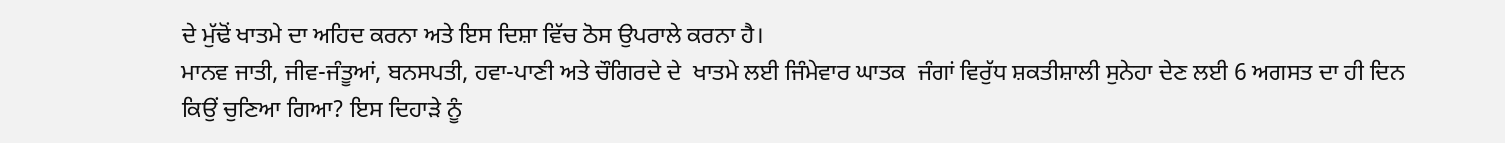ਦੇ ਮੁੱਢੋਂ ਖਾਤਮੇ ਦਾ ਅਹਿਦ ਕਰਨਾ ਅਤੇ ਇਸ ਦਿਸ਼ਾ ਵਿੱਚ ਠੋਸ ਉਪਰਾਲੇ ਕਰਨਾ ਹੈ।
ਮਾਨਵ ਜਾਤੀ, ਜੀਵ-ਜੰਤੂਆਂ, ਬਨਸਪਤੀ, ਹਵਾ-ਪਾਣੀ ਅਤੇ ਚੌਗਿਰਦੇ ਦੇ  ਖਾਤਮੇ ਲਈ ਜਿੰਮੇਵਾਰ ਘਾਤਕ  ਜੰਗਾਂ ਵਿਰੁੱਧ ਸ਼ਕਤੀਸ਼ਾਲੀ ਸੁਨੇਹਾ ਦੇਣ ਲਈ 6 ਅਗਸਤ ਦਾ ਹੀ ਦਿਨ ਕਿਉਂ ਚੁਣਿਆ ਗਿਆ? ਇਸ ਦਿਹਾੜੇ ਨੂੰ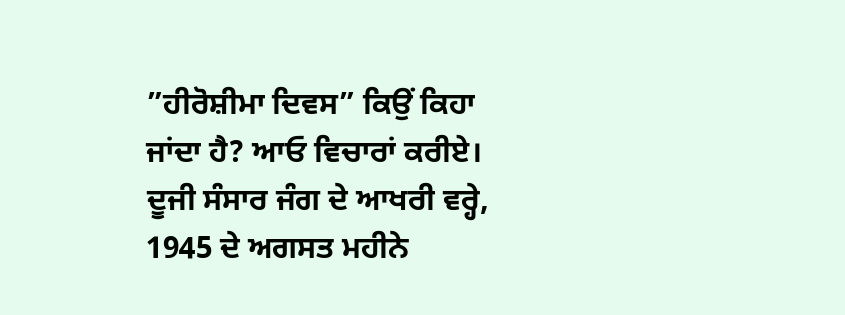”ਹੀਰੋਸ਼ੀਮਾ ਦਿਵਸ” ਕਿਉਂ ਕਿਹਾ ਜਾਂਦਾ ਹੈ? ਆਓ ਵਿਚਾਰਾਂ ਕਰੀਏ।
ਦੂਜੀ ਸੰਸਾਰ ਜੰਗ ਦੇ ਆਖਰੀ ਵਰ੍ਹੇ, 1945 ਦੇ ਅਗਸਤ ਮਹੀਨੇ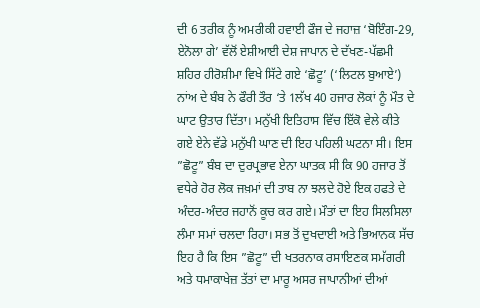ਦੀ 6 ਤਰੀਕ ਨੂੰ ਅਮਰੀਕੀ ਹਵਾਈ ਫੌਜ ਦੇ ਜਹਾਜ਼ ‘ਬੋਇੰਗ-29, ਏਨੋਲਾ ਗੇ’ ਵੱਲੋਂ ਏਸ਼ੀਆਈ ਦੇਸ਼ ਜਾਪਾਨ ਦੇ ਦੱਖਣ-ਪੱਛਮੀ ਸ਼ਹਿਰ ਹੀਰੋਸ਼ੀਮਾ ਵਿਖੇ ਸਿੱਟੇ ਗਏ ‘ਛੋਟੂ’ (‘ਲਿਟਲ ਬੁਆਏ’) ਨਾਂਅ ਦੇ ਬੰਬ ਨੇ ਫੌਰੀ ਤੌਰ ‘ਤੇ 1ਲੱਖ 40 ਹਜਾਰ ਲੋਕਾਂ ਨੂੰ ਮੌਤ ਦੇ ਘਾਟ ਉਤਾਰ ਦਿੱਤਾ। ਮਨੁੱਖੀ ਇਤਿਹਾਸ ਵਿੱਚ ਇੱਕੋ ਵੇਲੇ ਕੀਤੇ ਗਏ ਏਨੇ ਵੱਡੇ ਮਨੁੱਖੀ ਘਾਣ ਦੀ ਇਹ ਪਹਿਲੀ ਘਟਨਾ ਸੀ। ਇਸ ”ਛੋਟੂ” ਬੰਬ ਦਾ ਦੁਰਪ੍ਰਭਾਵ ਏਨਾ ਘਾਤਕ ਸੀ ਕਿ 90 ਹਜਾਰ ਤੋਂ ਵਧੇਰੇ ਹੋਰ ਲੋਕ ਜਖ਼ਮਾਂ ਦੀ ਤਾਬ ਨਾ ਝਲਦੇ ਹੋਏ ਇਕ ਹਫਤੇ ਦੇ ਅੰਦਰ-ਅੰਦਰ ਜਹਾਨੋਂ ਕੂਚ ਕਰ ਗਏ। ਮੌਤਾਂ ਦਾ ਇਹ ਸਿਲਸਿਲਾ ਲੰਮਾ ਸਮਾਂ ਚਲਦਾ ਰਿਹਾ। ਸਭ ਤੋਂ ਦੁਖਦਾਈ ਅਤੇ ਭਿਆਨਕ ਸੱਚ ਇਹ ਹੈ ਕਿ ਇਸ ”ਛੋਟੂ” ਦੀ ਖਤਰਨਾਕ ਰਸਾਇਣਕ ਸਮੱਗਰੀ ਅਤੇ ਧਮਾਕਾਖੇਜ਼ ਤੱਤਾਂ ਦਾ ਮਾਰੂ ਅਸਰ ਜਾਪਾਨੀਆਂ ਦੀਆਂ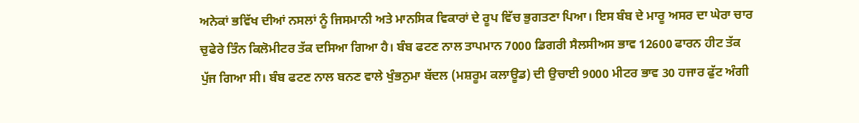ਅਨੇਕਾਂ ਭਵਿੱਖ ਦੀਆਂ ਨਸਲਾਂ ਨੂੰ ਜਿਸਮਾਨੀ ਅਤੇ ਮਾਨਸਿਕ ਵਿਕਾਰਾਂ ਦੇ ਰੂਪ ਵਿੱਚ ਭੁਗਤਣਾ ਪਿਆ। ਇਸ ਬੰਬ ਦੇ ਮਾਰੂ ਅਸਰ ਦਾ ਘੇਰਾ ਚਾਰ ਚੁਫੇਰੇ ਤਿੰਨ ਕਿਲੋਮੀਟਰ ਤੱਕ ਦਸਿਆ ਗਿਆ ਹੈ। ਬੰਬ ਫਟਣ ਨਾਲ ਤਾਪਮਾਨ 7000 ਡਿਗਰੀ ਸੈਲਸੀਅਸ ਭਾਵ 12600 ਫਾਰਨ ਹੀਟ ਤੱਕ ਪੁੱਜ ਗਿਆ ਸੀ। ਬੰਬ ਫਟਣ ਨਾਲ ਬਨਣ ਵਾਲੇ ਖੁੰਭਨੁਮਾ ਬੱਦਲ (ਮਸ਼ਰੂਮ ਕਲਾਊਡ) ਦੀ ਉਚਾਈ 9000 ਮੀਟਰ ਭਾਵ 30 ਹਜਾਰ ਫੁੱਟ ਅੰਗੀ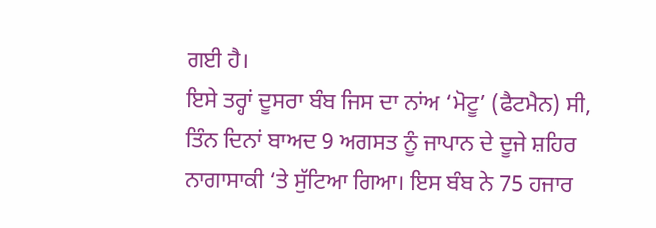ਗਈ ਹੈ।
ਇਸੇ ਤਰ੍ਹਾਂ ਦੂਸਰਾ ਬੰਬ ਜਿਸ ਦਾ ਨਾਂਅ ‘ਮੋਟੂ’ (ਫੈਟਮੈਨ) ਸੀ, ਤਿੰਨ ਦਿਨਾਂ ਬਾਅਦ 9 ਅਗਸਤ ਨੂੰ ਜਾਪਾਨ ਦੇ ਦੂਜੇ ਸ਼ਹਿਰ ਨਾਗਾਸਾਕੀ ‘ਤੇ ਸੁੱਟਿਆ ਗਿਆ। ਇਸ ਬੰਬ ਨੇ 75 ਹਜਾਰ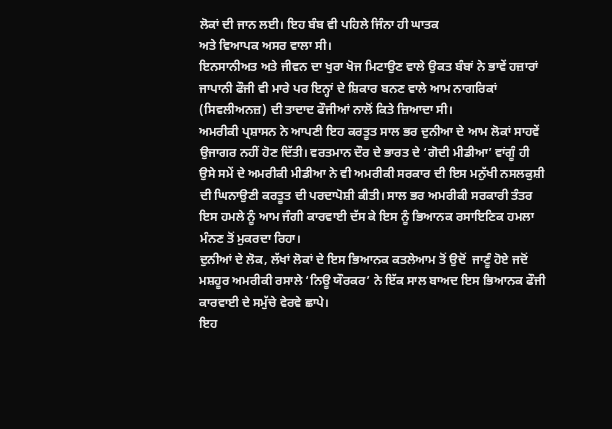ਲੋਕਾਂ ਦੀ ਜਾਨ ਲਈ। ਇਹ ਬੰਬ ਵੀ ਪਹਿਲੇ ਜਿੰਨਾ ਹੀ ਘਾਤਕ
ਅਤੇ ਵਿਆਪਕ ਅਸਰ ਵਾਲਾ ਸੀ।
ਇਨਸਾਨੀਅਤ ਅਤੇ ਜੀਵਨ ਦਾ ਖੁਰਾ ਖੋਜ ਮਿਟਾਉਣ ਵਾਲੇ ਉਕਤ ਬੰਬਾਂ ਨੇ ਭਾਵੇਂ ਹਜ਼ਾਰਾਂ ਜਾਪਾਨੀ ਫੌਜੀ ਵੀ ਮਾਰੇ ਪਰ ਇਨ੍ਹਾਂ ਦੇ ਸ਼ਿਕਾਰ ਬਨਣ ਵਾਲੇ ਆਮ ਨਾਗਰਿਕਾਂ (ਸਿਵਲੀਅਨਜ਼) ਦੀ ਤਾਦਾਦ ਫੌਜੀਆਂ ਨਾਲੋਂ ਕਿਤੇ ਜ਼ਿਆਦਾ ਸੀ।
ਅਮਰੀਕੀ ਪ੍ਰਸ਼ਾਸਨ ਨੇ ਆਪਣੀ ਇਹ ਕਰਤੂਤ ਸਾਲ ਭਰ ਦੁਨੀਆ ਦੇ ਆਮ ਲੋਕਾਂ ਸਾਹਵੇਂ ਉਜਾਗਰ ਨਹੀਂ ਹੋਣ ਦਿੱਤੀ। ਵਰਤਮਾਨ ਦੌਰ ਦੇ ਭਾਰਤ ਦੇ ‘ਗੋਦੀ ਮੀਡੀਆ’ ਵਾਂਗੂੰ ਹੀ ਉਸੇ ਸਮੇਂ ਦੇ ਅਮਰੀਕੀ ਮੀਡੀਆ ਨੇ ਵੀ ਅਮਰੀਕੀ ਸਰਕਾਰ ਦੀ ਇਸ ਮਨੁੱਖੀ ਨਸਲਕੁਸ਼ੀ ਦੀ ਘਿਨਾਉਣੀ ਕਰਤੂਤ ਦੀ ਪਰਦਾਪੋਸ਼ੀ ਕੀਤੀ। ਸਾਲ ਭਰ ਅਮਰੀਕੀ ਸਰਕਾਰੀ ਤੰਤਰ ਇਸ ਹਮਲੇ ਨੂੰ ਆਮ ਜੰਗੀ ਕਾਰਵਾਈ ਦੱਸ ਕੇ ਇਸ ਨੂੰ ਭਿਆਨਕ ਰਸਾਇਣਿਕ ਹਮਲਾ ਮੰਨਣ ਤੋਂ ਮੁਕਰਦਾ ਰਿਹਾ।
ਦੁਨੀਆਂ ਦੇ ਲੋਕ, ਲੱਖਾਂ ਲੋਕਾਂ ਦੇ ਇਸ ਭਿਆਨਕ ਕਤਲੇਆਮ ਤੋਂ ਉਦੋਂ  ਜਾਣੂੰ ਹੋਏ ਜਦੋਂ ਮਸ਼ਹੂਰ ਅਮਰੀਕੀ ਰਸਾਲੇ ‘ਨਿਊ ਯੌਰਕਰ’ ਨੇ ਇੱਕ ਸਾਲ ਬਾਅਦ ਇਸ ਭਿਆਨਕ ਫੌਜੀ ਕਾਰਵਾਈ ਦੇ ਸਮੁੱਚੇ ਵੇਰਵੇ ਛਾਪੇ।
ਇਹ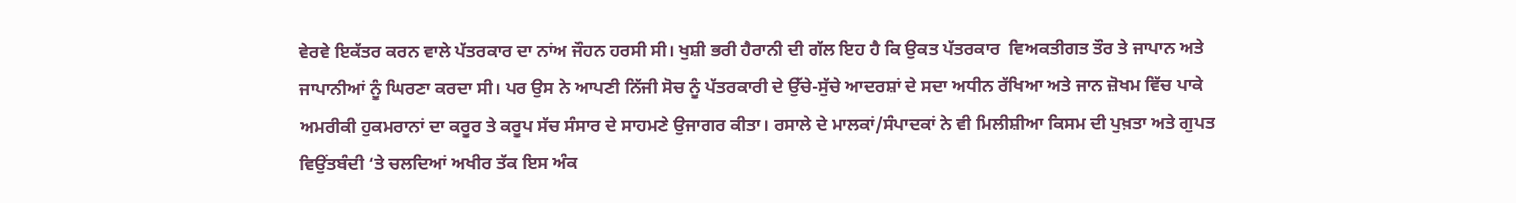ਵੇਰਵੇ ਇਕੱਤਰ ਕਰਨ ਵਾਲੇ ਪੱਤਰਕਾਰ ਦਾ ਨਾਂਅ ਜੌਹਨ ਹਰਸੀ ਸੀ। ਖੁਸ਼ੀ ਭਰੀ ਹੈਰਾਨੀ ਦੀ ਗੱਲ ਇਹ ਹੈ ਕਿ ਉਕਤ ਪੱਤਰਕਾਰ  ਵਿਅਕਤੀਗਤ ਤੌਰ ਤੇ ਜਾਪਾਨ ਅਤੇ ਜਾਪਾਨੀਆਂ ਨੂੰ ਘਿਰਣਾ ਕਰਦਾ ਸੀ। ਪਰ ਉਸ ਨੇ ਆਪਣੀ ਨਿੱਜੀ ਸੋਚ ਨੂੰ ਪੱਤਰਕਾਰੀ ਦੇ ਉੱਚੇ-ਸੁੱਚੇ ਆਦਰਸ਼ਾਂ ਦੇ ਸਦਾ ਅਧੀਨ ਰੱਖਿਆ ਅਤੇ ਜਾਨ ਜ਼ੋਖਮ ਵਿੱਚ ਪਾਕੇ ਅਮਰੀਕੀ ਹੁਕਮਰਾਨਾਂ ਦਾ ਕਰੂਰ ਤੇ ਕਰੂਪ ਸੱਚ ਸੰਸਾਰ ਦੇ ਸਾਹਮਣੇ ਉਜਾਗਰ ਕੀਤਾ। ਰਸਾਲੇ ਦੇ ਮਾਲਕਾਂ/ਸੰਪਾਦਕਾਂ ਨੇ ਵੀ ਮਿਲੀਸ਼ੀਆ ਕਿਸਮ ਦੀ ਪੁਖ਼ਤਾ ਅਤੇ ਗੁਪਤ ਵਿਉਂਤਬੰਦੀ ‘ਤੇ ਚਲਦਿਆਂ ਅਖੀਰ ਤੱਕ ਇਸ ਅੰਕ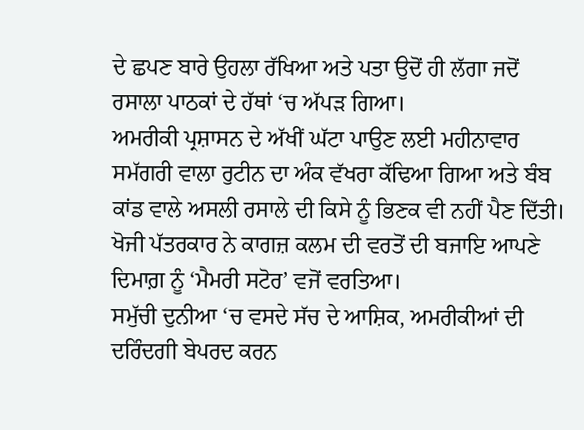ਦੇ ਛਪਣ ਬਾਰੇ ਉਹਲਾ ਰੱਖਿਆ ਅਤੇ ਪਤਾ ਉਦੋਂ ਹੀ ਲੱਗਾ ਜਦੋਂ ਰਸਾਲਾ ਪਾਠਕਾਂ ਦੇ ਹੱਥਾਂ ‘ਚ ਅੱਪੜ ਗਿਆ।
ਅਮਰੀਕੀ ਪ੍ਰਸ਼ਾਸਨ ਦੇ ਅੱਖੀਂ ਘੱਟਾ ਪਾਉਣ ਲਈ ਮਹੀਨਾਵਾਰ ਸਮੱਗਰੀ ਵਾਲਾ ਰੁਟੀਨ ਦਾ ਅੰਕ ਵੱਖਰਾ ਕੱਢਿਆ ਗਿਆ ਅਤੇ ਬੰਬ ਕਾਂਡ ਵਾਲੇ ਅਸਲੀ ਰਸਾਲੇ ਦੀ ਕਿਸੇ ਨੂੰ ਭਿਣਕ ਵੀ ਨਹੀਂ ਪੈਣ ਦਿੱਤੀ। ਖੋਜੀ ਪੱਤਰਕਾਰ ਨੇ ਕਾਗਜ਼ ਕਲਮ ਦੀ ਵਰਤੋਂ ਦੀ ਬਜਾਇ ਆਪਣੇ ਦਿਮਾਗ਼ ਨੂੰ ‘ਮੈਮਰੀ ਸਟੋਰ’ ਵਜੋਂ ਵਰਤਿਆ।
ਸਮੁੱਚੀ ਦੁਨੀਆ ‘ਚ ਵਸਦੇ ਸੱਚ ਦੇ ਆਸ਼ਿਕ, ਅਮਰੀਕੀਆਂ ਦੀ ਦਰਿੰਦਗੀ ਬੇਪਰਦ ਕਰਨ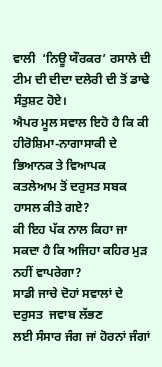ਵਾਲੀ  ‘ਨਿਊ ਯੌਰਕਰ’ ਰਸਾਲੇ ਦੀ ਟੀਮ ਦੀ ਦੀਦਾ ਦਲੇਰੀ ਦੀ ਤੋਂ ਡਾਢੇ ਸੰਤੁਸ਼ਟ ਹੋਏ।
ਐਪਰ ਮੂਲ ਸਵਾਲ ਇਹੋ ਹੈ ਕਿ ਕੀ ਹੀਰੋਸ਼ਿਮਾ-ਨਾਗਾਸਾਕੀ ਦੇ ਭਿਆਨਕ ਤੇ ਵਿਆਪਕ ਕਤਲੇਆਮ ਤੋਂ ਦਰੁਸਤ ਸਬਕ ਹਾਸਲ ਕੀਤੇ ਗਏ?
ਕੀ ਇਹ ਪੱਕ ਨਾਲ ਕਿਹਾ ਜਾ ਸਕਦਾ ਹੈ ਕਿ ਅਜਿਹਾ ਕਹਿਰ ਮੁੜ ਨਹੀਂ ਵਾਪਰੇਗਾ?
ਸਾਡੀ ਜਾਚੇ ਦੋਹਾਂ ਸਵਾਲਾਂ ਦੇ ਦਰੁਸਤ  ਜਵਾਬ ਲੱਭਣ
ਲਈ ਸੰਸਾਰ ਜੰਗ ਜਾਂ ਹੋਰਨਾਂ ਜੰਗਾਂ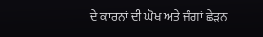ਦੇ ਕਾਰਨਾਂ ਦੀ ਘੋਖ ਅਤੇ ਜੰਗਾਂ ਛੇੜਨ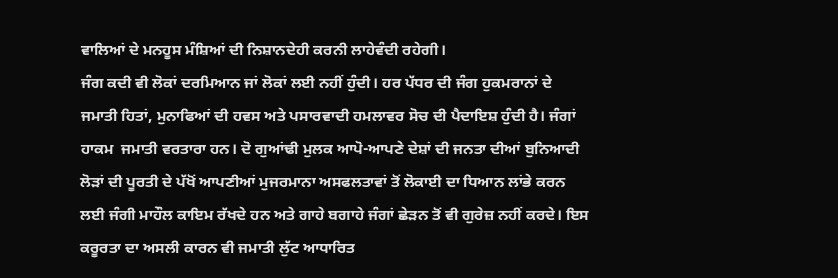ਵਾਲਿਆਂ ਦੇ ਮਨਹੂਸ ਮੰਸ਼ਿਆਂ ਦੀ ਨਿਸ਼ਾਨਦੇਹੀ ਕਰਨੀ ਲਾਹੇਵੰਦੀ ਰਹੇਗੀ।
ਜੰਗ ਕਦੀ ਵੀ ਲੋਕਾਂ ਦਰਮਿਆਨ ਜਾਂ ਲੋਕਾਂ ਲਈ ਨਹੀਂ ਹੁੰਦੀ। ਹਰ ਪੱਧਰ ਦੀ ਜੰਗ ਹੁਕਮਰਾਨਾਂ ਦੇ ਜਮਾਤੀ ਹਿਤਾਂ, ਮੁਨਾਫਿਆਂ ਦੀ ਹਵਸ ਅਤੇ ਪਸਾਰਵਾਦੀ ਹਮਲਾਵਰ ਸੋਚ ਦੀ ਪੈਦਾਇਸ਼ ਹੁੰਦੀ ਹੈ। ਜੰਗਾਂ ਹਾਕਮ  ਜਮਾਤੀ ਵਰਤਾਰਾ ਹਨ। ਦੋ ਗੁਆਂਢੀ ਮੁਲਕ ਆਪੋ-ਆਪਣੇ ਦੇਸ਼ਾਂ ਦੀ ਜਨਤਾ ਦੀਆਂ ਬੁਨਿਆਦੀ ਲੋੜਾਂ ਦੀ ਪੂਰਤੀ ਦੇ ਪੱਖੋਂ ਆਪਣੀਆਂ ਮੁਜਰਮਾਨਾ ਅਸਫਲਤਾਵਾਂ ਤੋਂ ਲੋਕਾਈ ਦਾ ਧਿਆਨ ਲਾਂਭੇ ਕਰਨ ਲਈ ਜੰਗੀ ਮਾਹੌਲ ਕਾਇਮ ਰੱਖਦੇ ਹਨ ਅਤੇ ਗਾਹੇ ਬਗਾਹੇ ਜੰਗਾਂ ਛੇੜਨ ਤੋਂ ਵੀ ਗੁਰੇਜ਼ ਨਹੀਂ ਕਰਦੇ। ਇਸ ਕਰੂਰਤਾ ਦਾ ਅਸਲੀ ਕਾਰਨ ਵੀ ਜਮਾਤੀ ਲੁੱਟ ਆਧਾਰਿਤ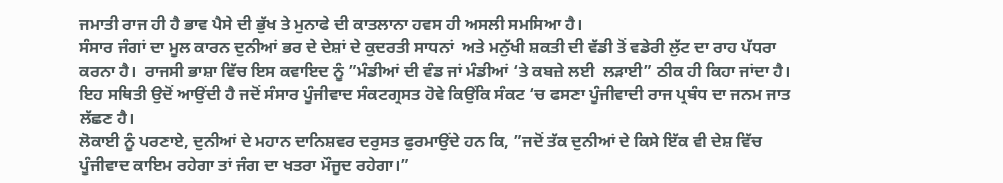ਜਮਾਤੀ ਰਾਜ ਹੀ ਹੈ ਭਾਵ ਪੈਸੇ ਦੀ ਭੁੱਖ ਤੇ ਮੁਨਾਫੇ ਦੀ ਕਾਤਲਾਨਾ ਹਵਸ ਹੀ ਅਸਲੀ ਸਮਸਿਆ ਹੈ।
ਸੰਸਾਰ ਜੰਗਾਂ ਦਾ ਮੂਲ ਕਾਰਨ ਦੁਨੀਆਂ ਭਰ ਦੇ ਦੇਸ਼ਾਂ ਦੇ ਕੁਦਰਤੀ ਸਾਧਨਾਂ  ਅਤੇ ਮਨੁੱਖੀ ਸ਼ਕਤੀ ਦੀ ਵੱਡੀ ਤੋਂ ਵਡੇਰੀ ਲੁੱਟ ਦਾ ਰਾਹ ਪੱਧਰਾ ਕਰਨਾ ਹੈ।  ਰਾਜਸੀ ਭਾਸ਼ਾ ਵਿੱਚ ਇਸ ਕਵਾਇਦ ਨੂੰ ”ਮੰਡੀਆਂ ਦੀ ਵੰਡ ਜਾਂ ਮੰਡੀਆਂ ‘ਤੇ ਕਬਜ਼ੇ ਲਈ  ਲੜਾਈ” ਠੀਕ ਹੀ ਕਿਹਾ ਜਾਂਦਾ ਹੈ। ਇਹ ਸਥਿਤੀ ਉਦੋਂ ਆਉਂਦੀ ਹੈ ਜਦੋਂ ਸੰਸਾਰ ਪੂੰਜੀਵਾਦ ਸੰਕਟਗ੍ਰਸਤ ਹੋਵੇ ਕਿਉਂਕਿ ਸੰਕਟ ‘ਚ ਫਸਣਾ ਪੂੰਜੀਵਾਦੀ ਰਾਜ ਪ੍ਰਬੰਧ ਦਾ ਜਨਮ ਜਾਤ ਲੱਛਣ ਹੈ।
ਲੋਕਾਈ ਨੂੰ ਪਰਣਾਏ, ਦੁਨੀਆਂ ਦੇ ਮਹਾਨ ਦਾਨਿਸ਼ਵਰ ਦਰੁਸਤ ਫੁਰਮਾਉਂਦੇ ਹਨ ਕਿ, ”ਜਦੋਂ ਤੱਕ ਦੁਨੀਆਂ ਦੇ ਕਿਸੇ ਇੱਕ ਵੀ ਦੇਸ਼ ਵਿੱਚ ਪੂੰਜੀਵਾਦ ਕਾਇਮ ਰਹੇਗਾ ਤਾਂ ਜੰਗ ਦਾ ਖਤਰਾ ਮੌਜੂਦ ਰਹੇਗਾ।”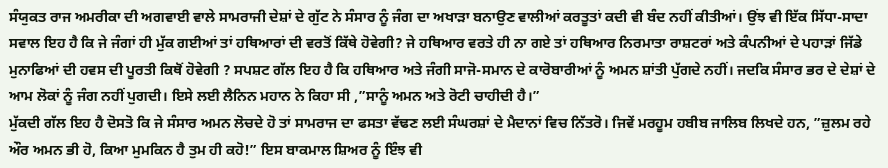ਸੰਯੁਕਤ ਰਾਜ ਅਮਰੀਕਾ ਦੀ ਅਗਵਾਈ ਵਾਲੇ ਸਾਮਰਾਜੀ ਦੇਸ਼ਾਂ ਦੇ ਗੁੱਟ ਨੇ ਸੰਸਾਰ ਨੂੰ ਜੰਗ ਦਾ ਅਖਾੜਾ ਬਨਾਉਣ ਵਾਲੀਆਂ ਕਰਤੂਤਾਂ ਕਦੀ ਵੀ ਬੰਦ ਨਹੀਂ ਕੀਤੀਆਂ। ਉਂਝ ਵੀ ਇੱਕ ਸਿੱਧਾ-ਸਾਦਾ ਸਵਾਲ ਇਹ ਹੈ ਕਿ ਜੇ ਜੰਗਾਂ ਹੀ ਮੁੱਕ ਗਈਆਂ ਤਾਂ ਹਥਿਆਰਾਂ ਦੀ ਵਰਤੋਂ ਕਿੱਥੇ ਹੋਵੇਗੀ? ਜੇ ਹਥਿਆਰ ਵਰਤੇ ਹੀ ਨਾ ਗਏ ਤਾਂ ਹਥਿਆਰ ਨਿਰਮਾਤਾ ਰਾਸ਼ਟਰਾਂ ਅਤੇ ਕੰਪਨੀਆਂ ਦੇ ਪਹਾੜਾਂ ਜਿੱਡੇ ਮੁਨਾਫਿਆਂ ਦੀ ਹਵਸ ਦੀ ਪੂਰਤੀ ਕਿਥੋਂ ਹੋਵੇਗੀ ? ਸਪਸ਼ਟ ਗੱਲ ਇਹ ਹੈ ਕਿ ਹਥਿਆਰ ਅਤੇ ਜੰਗੀ ਸਾਜੋ-ਸਮਾਨ ਦੇ ਕਾਰੋਬਾਰੀਆਂ ਨੂੰ ਅਮਨ ਸ਼ਾਂਤੀ ਪੁੱਗਦੇ ਨਹੀਂ। ਜਦਕਿ ਸੰਸਾਰ ਭਰ ਦੇ ਦੇਸ਼ਾਂ ਦੇ ਆਮ ਲੋਕਾਂ ਨੂੰ ਜੰਗ ਨਹੀਂ ਪੁਗਦੀ। ਇਸੇ ਲਈ ਲੈਨਿਨ ਮਹਾਨ ਨੇ ਕਿਹਾ ਸੀ ,”ਸਾਨੂੰ ਅਮਨ ਅਤੇ ਰੋਟੀ ਚਾਹੀਦੀ ਹੈ।”
ਮੁੱਕਦੀ ਗੱਲ ਇਹ ਹੈ ਦੋਸਤੋ ਕਿ ਜੇ ਸੰਸਾਰ ਅਮਨ ਲੋਚਦੇ ਹੋ ਤਾਂ ਸਾਮਰਾਜ ਦਾ ਫਸਤਾ ਵੱਢਣ ਲਈ ਸੰਘਰਸ਼ਾਂ ਦੇ ਮੈਦਾਨਾਂ ਵਿਚ ਨਿੱਤਰੋ। ਜਿਵੇਂ ਮਰਹੂਮ ਹਬੀਬ ਜਾਲਿਬ ਲਿਖਦੇ ਹਨ, ”ਜ਼ੁਲਮ ਰਹੇ ਔਰ ਅਮਨ ਭੀ ਹੋ, ਕਿਆ ਮੁਮਕਿਨ ਹੈ ਤੁਮ ਹੀ ਕਹੋ!” ਇਸ ਬਾਕਮਾਲ ਸ਼ਿਅਰ ਨੂੰ ਇੰਝ ਵੀ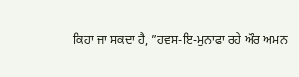ਕਿਹਾ ਜਾ ਸਕਦਾ ਹੈ, ”ਹਵਸ-ਇ-ਮੁਨਾਫਾ ਰਹੇ ਔਰ ਅਮਨ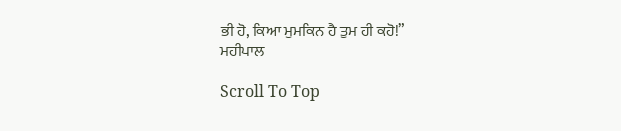ਭੀ ਹੋ, ਕਿਆ ਮੁਮਕਿਨ ਹੈ ਤੁਮ ਹੀ ਕਹੋ!”
ਮਹੀਪਾਲ

Scroll To Top